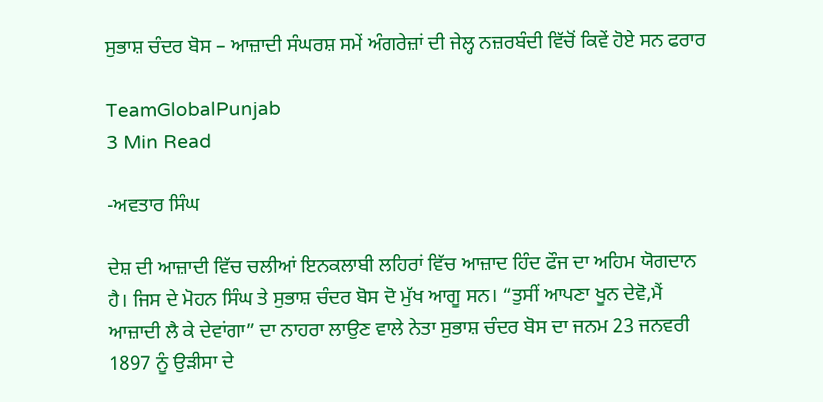ਸੁਭਾਸ਼ ਚੰਦਰ ਬੋਸ – ਆਜ਼ਾਦੀ ਸੰਘਰਸ਼ ਸਮੇਂ ਅੰਗਰੇਜ਼ਾਂ ਦੀ ਜੇਲ੍ਹ ਨਜ਼ਰਬੰਦੀ ਵਿੱਚੋਂ ਕਿਵੇਂ ਹੋਏ ਸਨ ਫਰਾਰ

TeamGlobalPunjab
3 Min Read

-ਅਵਤਾਰ ਸਿੰਘ

ਦੇਸ਼ ਦੀ ਆਜ਼ਾਦੀ ਵਿੱਚ ਚਲੀਆਂ ਇਨਕਲਾਬੀ ਲਹਿਰਾਂ ਵਿੱਚ ਆਜ਼ਾਦ ਹਿੰਦ ਫੌਜ ਦਾ ਅਹਿਮ ਯੋਗਦਾਨ ਹੈ। ਜਿਸ ਦੇ ਮੋਹਨ ਸਿੰਘ ਤੇ ਸੁਭਾਸ਼ ਚੰਦਰ ਬੋਸ ਦੋ ਮੁੱਖ ਆਗੂ ਸਨ। “ਤੁਸੀਂ ਆਪਣਾ ਖੂਨ ਦੇਵੋ,ਮੈਂ ਆਜ਼ਾਦੀ ਲੈ ਕੇ ਦੇਵਾਂਗਾ” ਦਾ ਨਾਹਰਾ ਲਾਉਣ ਵਾਲੇ ਨੇਤਾ ਸੁਭਾਸ਼ ਚੰਦਰ ਬੋਸ ਦਾ ਜਨਮ 23 ਜਨਵਰੀ 1897 ਨੂੰ ਉੜੀਸਾ ਦੇ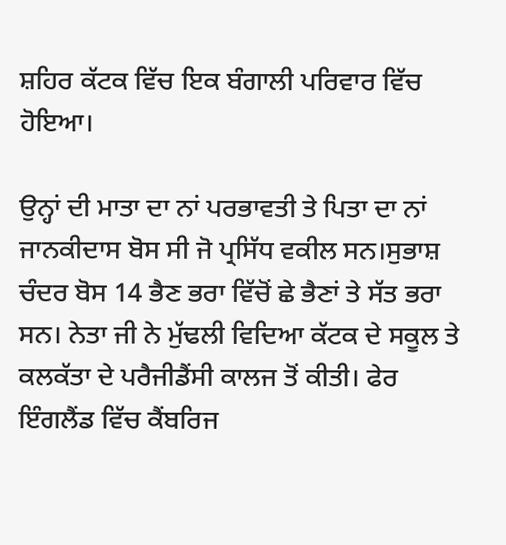ਸ਼ਹਿਰ ਕੱਟਕ ਵਿੱਚ ਇਕ ਬੰਗਾਲੀ ਪਰਿਵਾਰ ਵਿੱਚ ਹੋਇਆ।

ਉਨ੍ਹਾਂ ਦੀ ਮਾਤਾ ਦਾ ਨਾਂ ਪਰਭਾਵਤੀ ਤੇ ਪਿਤਾ ਦਾ ਨਾਂ ਜਾਨਕੀਦਾਸ ਬੋਸ ਸੀ ਜੋ ਪ੍ਰਸਿੱਧ ਵਕੀਲ ਸਨ।ਸੁਭਾਸ਼ ਚੰਦਰ ਬੋਸ 14 ਭੈਣ ਭਰਾ ਵਿੱਚੋਂ ਛੇ ਭੈਣਾਂ ਤੇ ਸੱਤ ਭਰਾ ਸਨ। ਨੇਤਾ ਜੀ ਨੇ ਮੁੱਢਲੀ ਵਿਦਿਆ ਕੱਟਕ ਦੇ ਸਕੂਲ ਤੇ ਕਲਕੱਤਾ ਦੇ ਪਰੈਜੀਡੈਂਸੀ ਕਾਲਜ ਤੋਂ ਕੀਤੀ। ਫੇਰ ਇੰਗਲੈਂਡ ਵਿੱਚ ਕੈਂਬਰਿਜ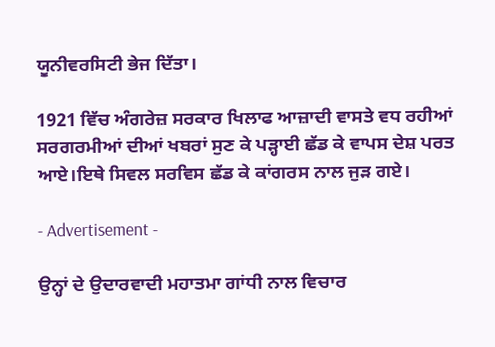ਯੂਨੀਵਰਸਿਟੀ ਭੇਜ ਦਿੱਤਾ।

1921 ਵਿੱਚ ਅੰਗਰੇਜ਼ ਸਰਕਾਰ ਖਿਲਾਫ ਆਜ਼ਾਦੀ ਵਾਸਤੇ ਵਧ ਰਹੀਆਂ ਸਰਗਰਮੀਆਂ ਦੀਆਂ ਖਬਰਾਂ ਸੁਣ ਕੇ ਪੜ੍ਹਾਈ ਛੱਡ ਕੇ ਵਾਪਸ ਦੇਸ਼ ਪਰਤ ਆਏ।ਇਥੇ ਸਿਵਲ ਸਰਵਿਸ ਛੱਡ ਕੇ ਕਾਂਗਰਸ ਨਾਲ ਜੁੜ ਗਏ।

- Advertisement -

ਉਨ੍ਹਾਂ ਦੇ ਉਦਾਰਵਾਦੀ ਮਹਾਤਮਾ ਗਾਂਧੀ ਨਾਲ ਵਿਚਾਰ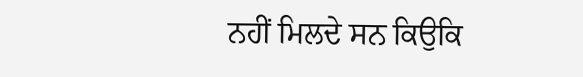ਨਹੀਂ ਮਿਲਦੇ ਸਨ ਕਿਉਕਿ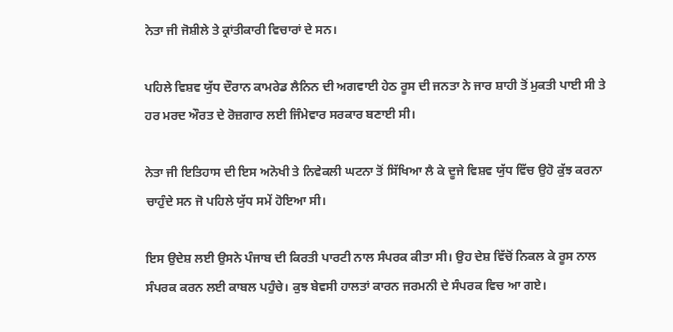ਨੇਤਾ ਜੀ ਜੋਸ਼ੀਲੇ ਤੇ ਕ੍ਰਾਂਤੀਕਾਰੀ ਵਿਚਾਰਾਂ ਦੇ ਸਨ।

ਪਹਿਲੇ ਵਿਸ਼ਵ ਯੁੱਧ ਦੌਰਾਨ ਕਾਮਰੇਡ ਲੈਨਿਨ ਦੀ ਅਗਵਾਈ ਹੇਠ ਰੂਸ ਦੀ ਜਨਤਾ ਨੇ ਜਾਰ ਸ਼ਾਹੀ ਤੋਂ ਮੁਕਤੀ ਪਾਈ ਸੀ ਤੇ ਹਰ ਮਰਦ ਔਰਤ ਦੇ ਰੋਜ਼ਗਾਰ ਲਈ ਜਿੰਮੇਵਾਰ ਸਰਕਾਰ ਬਣਾਈ ਸੀ।

ਨੇਤਾ ਜੀ ਇਤਿਹਾਸ ਦੀ ਇਸ ਅਨੋਖੀ ਤੇ ਨਿਵੇਕਲੀ ਘਟਨਾ ਤੋਂ ਸਿੱਖਿਆ ਲੈ ਕੇ ਦੂਜੇ ਵਿਸ਼ਵ ਯੁੱਧ ਵਿੱਚ ਉਹੋ ਕੁੱਝ ਕਰਨਾ ਚਾਹੁੰਦੇ ਸਨ ਜੋ ਪਹਿਲੇ ਯੁੱਧ ਸਮੇਂ ਹੋਇਆ ਸੀ।

ਇਸ ਉਦੇਸ਼ ਲਈ ਉਸਨੇ ਪੰਜਾਬ ਦੀ ਕਿਰਤੀ ਪਾਰਟੀ ਨਾਲ ਸੰਪਰਕ ਕੀਤਾ ਸੀ। ਉਹ ਦੇਸ਼ ਵਿੱਚੋਂ ਨਿਕਲ ਕੇ ਰੂਸ ਨਾਲ ਸੰਪਰਕ ਕਰਨ ਲਈ ਕਾਬਲ ਪਹੁੰਚੇ। ਕੁਝ ਬੇਵਸੀ ਹਾਲਤਾਂ ਕਾਰਨ ਜਰਮਨੀ ਦੇ ਸੰਪਰਕ ਵਿਚ ਆ ਗਏ।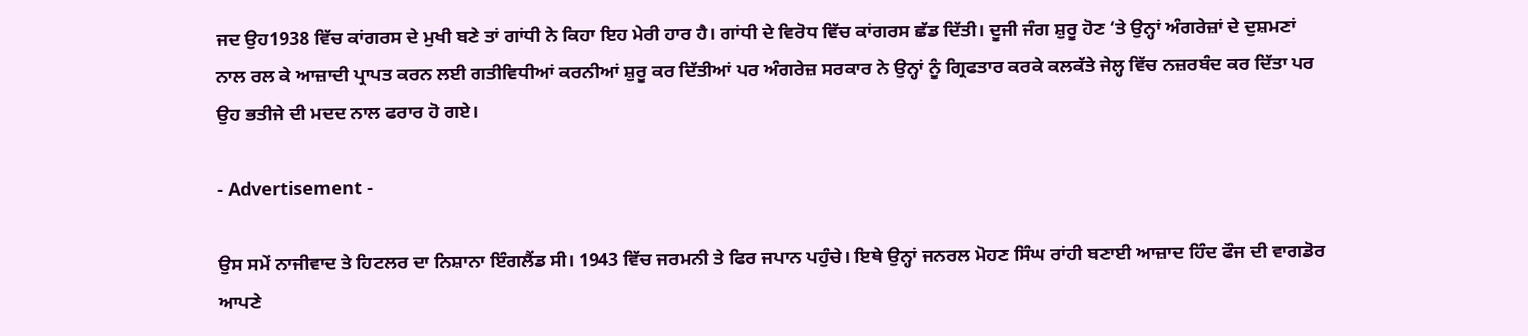ਜਦ ਉਹ1938 ਵਿੱਚ ਕਾਂਗਰਸ ਦੇ ਮੁਖੀ ਬਣੇ ਤਾਂ ਗਾਂਧੀ ਨੇ ਕਿਹਾ ਇਹ ਮੇਰੀ ਹਾਰ ਹੈ। ਗਾਂਧੀ ਦੇ ਵਿਰੋਧ ਵਿੱਚ ਕਾਂਗਰਸ ਛੱਡ ਦਿੱਤੀ। ਦੂਜੀ ਜੰਗ ਸ਼ੁਰੂ ਹੋਣ ‘ਤੇ ਉਨ੍ਹਾਂ ਅੰਗਰੇਜ਼ਾਂ ਦੇ ਦੁਸ਼ਮਣਾਂ ਨਾਲ ਰਲ ਕੇ ਆਜ਼ਾਦੀ ਪ੍ਰਾਪਤ ਕਰਨ ਲਈ ਗਤੀਵਿਧੀਆਂ ਕਰਨੀਆਂ ਸ਼ੁਰੂ ਕਰ ਦਿੱਤੀਆਂ ਪਰ ਅੰਗਰੇਜ਼ ਸਰਕਾਰ ਨੇ ਉਨ੍ਹਾਂ ਨੂੰ ਗ੍ਰਿਫਤਾਰ ਕਰਕੇ ਕਲਕੱਤੇ ਜੇਲ੍ਹ ਵਿੱਚ ਨਜ਼ਰਬੰਦ ਕਰ ਦਿੱਤਾ ਪਰ ਉਹ ਭਤੀਜੇ ਦੀ ਮਦਦ ਨਾਲ ਫਰਾਰ ਹੋ ਗਏ।

- Advertisement -

ਉਸ ਸਮੇਂ ਨਾਜੀਵਾਦ ਤੇ ਹਿਟਲਰ ਦਾ ਨਿਸ਼ਾਨਾ ਇੰਗਲੈਂਡ ਸੀ। 1943 ਵਿੱਚ ਜਰਮਨੀ ਤੇ ਫਿਰ ਜਪਾਨ ਪਹੁੰਚੇ। ਇਥੇ ਉਨ੍ਹਾਂ ਜਨਰਲ ਮੋਹਣ ਸਿੰਘ ਰਾਂਹੀ ਬਣਾਈ ਆਜ਼ਾਦ ਹਿੰਦ ਫੌਜ ਦੀ ਵਾਗਡੋਰ ਆਪਣੇ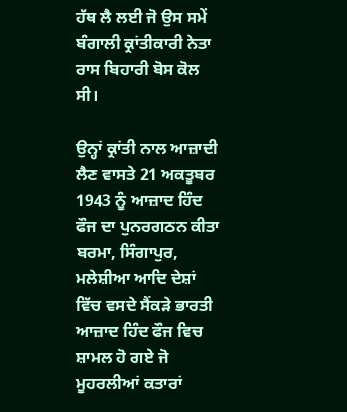ਹੱਥ ਲੈ ਲਈ ਜੋ ਉਸ ਸਮੇਂ ਬੰਗਾਲੀ ਕ੍ਰਾਂਤੀਕਾਰੀ ਨੇਤਾ ਰਾਸ ਬਿਹਾਰੀ ਬੋਸ ਕੋਲ ਸੀ।

ਉਨ੍ਹਾਂ ਕ੍ਰਾਂਤੀ ਨਾਲ ਆਜ਼ਾਦੀ ਲੈਣ ਵਾਸਤੇ 21 ਅਕਤੂਬਰ 1943 ਨੂੰ ਆਜ਼ਾਦ ਹਿੰਦ ਫੌਜ ਦਾ ਪੁਨਰਗਠਨ ਕੀਤਾ ਬਰਮਾ, ਸਿੰਗਾਪੁਰ, ਮਲੇਸ਼ੀਆ ਆਦਿ ਦੇਸ਼ਾਂ ਵਿੱਚ ਵਸਦੇ ਸੈਂਕੜੇ ਭਾਰਤੀ ਆਜ਼ਾਦ ਹਿੰਦ ਫੌਜ ਵਿਚ ਸ਼ਾਮਲ ਹੋ ਗਏ ਜੋ ਮੂਹਰਲੀਆਂ ਕਤਾਰਾਂ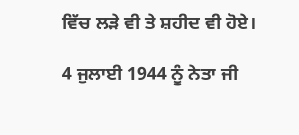ਵਿੱਚ ਲੜੇ ਵੀ ਤੇ ਸ਼ਹੀਦ ਵੀ ਹੋਏ।

4 ਜੁਲਾਈ 1944 ਨੂੰ ਨੇਤਾ ਜੀ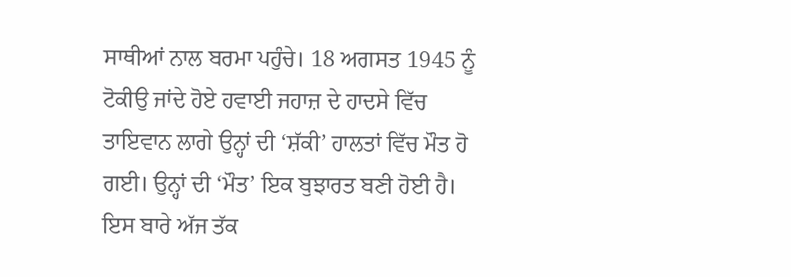ਸਾਥੀਆਂ ਨਾਲ ਬਰਮਾ ਪਹੁੰਚੇ। 18 ਅਗਸਤ 1945 ਨੂੰ ਟੋਕੀਉ ਜਾਂਦੇ ਹੋਏ ਹਵਾਈ ਜਹਾਜ਼ ਦੇ ਹਾਦਸੇ ਵਿੱਚ ਤਾਇਵਾਨ ਲਾਗੇ ਉਨ੍ਹਾਂ ਦੀ ‘ਸ਼ੱਕੀ’ ਹਾਲਤਾਂ ਵਿੱਚ ਮੌਤ ਹੋ ਗਈ। ਉਨ੍ਹਾਂ ਦੀ ‘ਮੌਤ’ ਇਕ ਬੁਝਾਰਤ ਬਣੀ ਹੋਈ ਹੈ। ਇਸ ਬਾਰੇ ਅੱਜ ਤੱਕ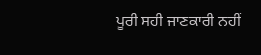ਪੂਰੀ ਸਹੀ ਜਾਣਕਾਰੀ ਨਹੀਂ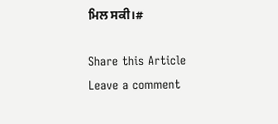ਮਿਲ ਸਕੀ।#

Share this Article
Leave a comment